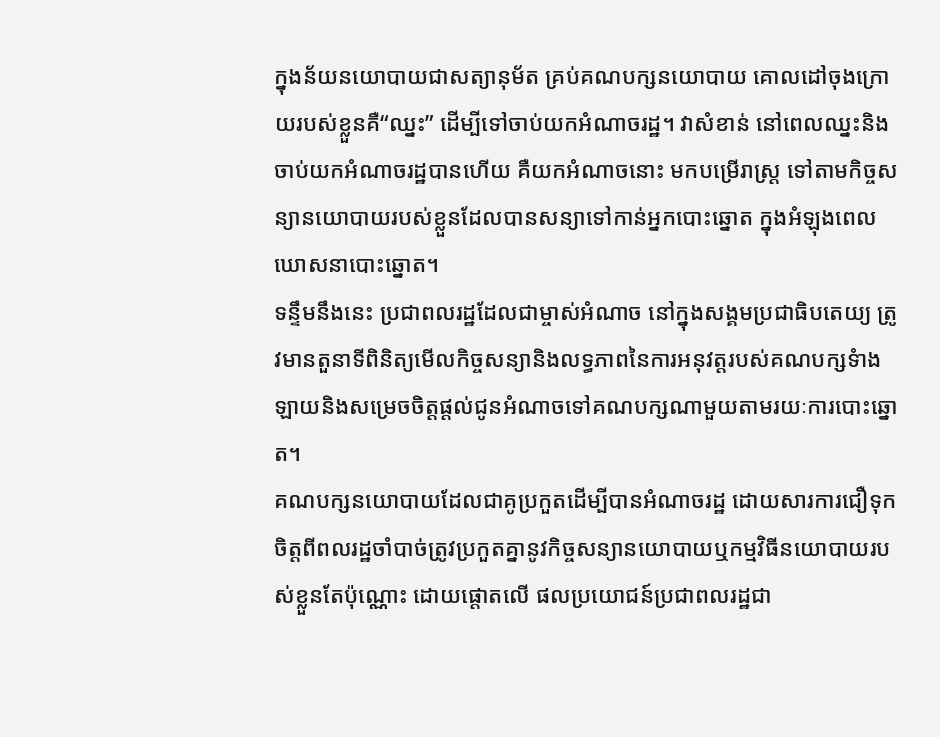ក្នុងន័យនយោបាយជាសត្យានុម័ត គ្រប់គណបក្សនយោបាយ គោលដៅចុងក្រោយរបស់ខ្លួនគឺ“ឈ្នះ” ដើម្បីទៅចាប់យកអំណាចរដ្ឋ។ វាសំខាន់ នៅពេលឈ្នះនិងចាប់យកអំណាចរដ្ឋបានហើយ គឺយកអំណាចនោះ មកបម្រើរាស្ត្រ ទៅតាមកិច្ចសន្យានយោបាយរបស់ខ្លួនដែលបានសន្យាទៅកាន់អ្នកបោះឆ្នោត ក្នុងអំឡុងពេលឃោសនាបោះឆ្នោត។
ទន្ទឹមនឹងនេះ ប្រជាពលរដ្ឋដែលជាម្ចាស់អំណាច នៅក្នុងសង្គមប្រជាធិបតេយ្យ ត្រូវមានតួនាទីពិនិត្យមើលកិច្ចសន្យានិងលទ្ធភាពនៃការអនុវត្តរបស់គណបក្សទំាងឡាយនិងសម្រេចចិត្តផ្តល់ជូនអំណាចទៅគណបក្សណាមួយតាមរយៈការបោះឆ្នោត។
គណបក្សនយោបាយដែលជាគូប្រកួតដើម្បីបានអំណាចរដ្ឋ ដោយសារការជឿទុកចិត្តពីពលរដ្ឋចាំបាច់ត្រូវប្រកួតគ្នានូវកិច្ចសន្យានយោបាយឬកម្មវិធីនយោបាយរបស់ខ្លួនតែប៉ុណ្ណោះ ដោយផ្តោតលើ ផលប្រយោជន៍ប្រជាពលរដ្ឋជា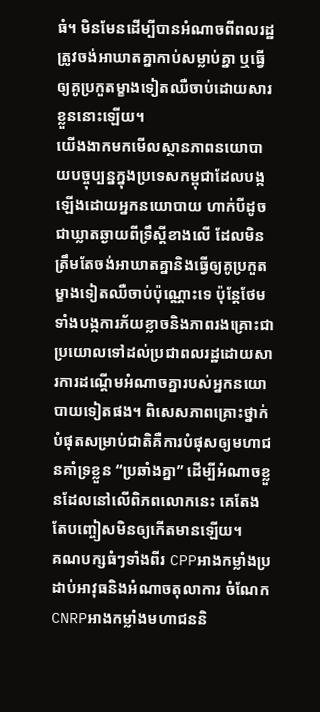ធំ។ មិនមែនដើម្បីបានអំណាចពីពលរដ្ឋត្រូវចង់អាឃាតគ្នាកាប់សម្លាប់គ្នា ឬធ្វើឲ្យគូប្រកួតម្ខាងទៀតឈឺចាប់ដោយសារខ្លួននោះឡើយ។
យើងងាកមកមើលស្ថានភាពនយោបាយបច្ចុប្បន្នក្នុងប្រទេសកម្ពុជាដែលបង្កឡើងដោយអ្នកនយោបាយ ហាក់បីដូចជាឃ្លាតឆ្ងាយពីទ្រឹស្តីខាងលើ ដែលមិនត្រឹមតែចង់អាឃាតគ្នានិងធ្វើឲ្យគូប្រកួតម្ខាងទៀតឈឺចាប់ប៉ុណ្ណោះទេ ប៉ុន្តែថែមទាំងបង្កការភ័យខ្លាចនិងភាពរងគ្រោះជាប្រយោលទៅដល់ប្រជាពលរដ្ឋដោយសារការដណ្តើមអំណាចគ្នារបស់អ្នកនយោបាយទៀតផង។ ពិសេសភាពគ្រោះថ្នាក់បំផុតសម្រាប់ជាតិគឺការបំផុសឲ្យមហាជនគាំទ្រខ្លួន “ប្រឆាំងគ្នា” ដើម្បីអំណាចខ្លួនដែលនៅលើពិភពលោកនេះ គេតែងតែបញ្ចៀសមិនឲ្យកើតមានឡើយ។
គណបក្សធំៗទាំងពីរ CPPអាងកម្លាំងប្រដាប់អាវុធនិងអំណាចតុលាការ ចំណែកCNRPអាងកម្លាំងមហាជននិ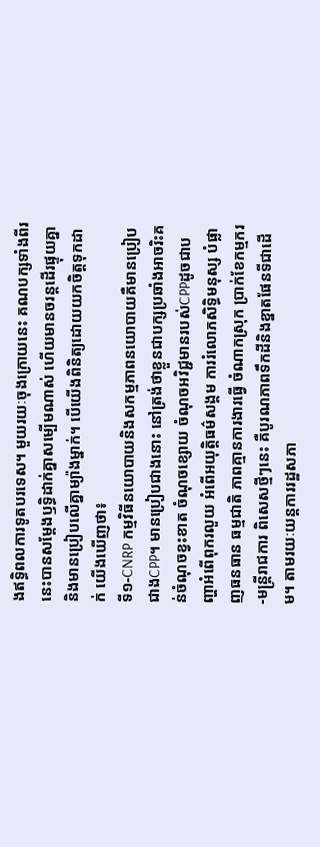ងឥទ្ធិពលការទូតបរទេស។ មួយរយៈចុងក្រោយនេះ គណបក្សទាំងពីរនេះបានសម្តែងឫទ្ធិដាក់គ្នាសម្បើមណាស់ ហើយមានចរន្តដើរផ្ទុយគ្នានិងមានប្រៀបលើគ្នាម្យ៉ាងម្នាក់។ បើយើងពិនិត្យដោយយកចិត្តទុកដាក់ យើងឃើញថា៖
ទី១-CNRP កម្មវិធីនយោបាយនិងសកម្មភាពនយោបាយគឺមានប្រៀបជាងCPP។ មានប្រៀបជាងនោះ នៅត្រង់ថាខ្លួនជាបក្សប្រឆាំងអាចរិះគន់ចំណុចខ្វះខាត ចំណុចខ្សោយ ចំណុចអវិជ្ជមានរបស់CPPដូចជាបញ្ហាអំពើពុករលួយ អំពើអយុត្តិធម៌សង្គម ការរំលោភសិទ្ធិមនុស្ស បំផ្លាញធនធាន ធម្មជាតិ ភាពគ្មានការងារធ្វើ ចំណាកស្រុក ប្រាក់ខែកម្មករ-មន្ត្រីរាជការ ពិសេសថ្មីៗនេះ គឺបូរណភាពទឹកដីនិងខ្នាតផែនទីជាដើម។ តាមរយៈយន្តការរដ្ឋសភា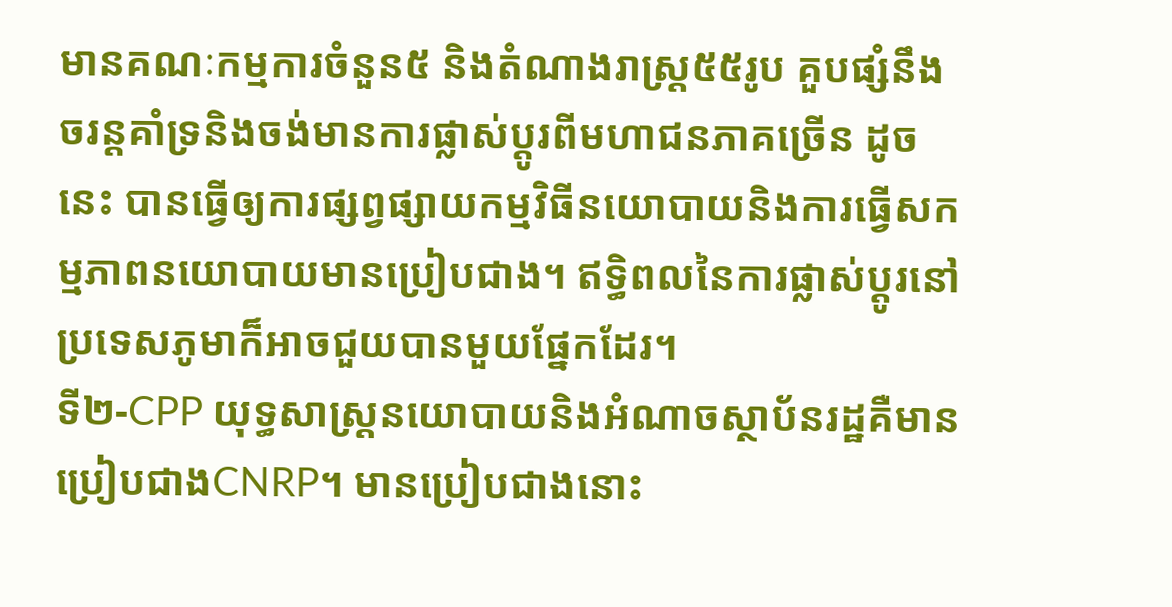មានគណៈកម្មការចំនួន៥ និងតំណាងរាស្រ្ត៥៥រូប គួបផ្សំនឹងចរន្តគាំទ្រនិងចង់មានការផ្លាស់ប្តូរពីមហាជនភាគច្រើន ដូចនេះ បានធ្វើឲ្យការផ្សព្វផ្សាយកម្មវិធីនយោបាយនិងការធ្វើសកម្មភាពនយោបាយមានប្រៀបជាង។ ឥទ្ធិពលនៃការផ្លាស់ប្តូរនៅប្រទេសភូមាក៏អាចជួយបានមួយផ្នែកដែរ។
ទី២-CPP យុទ្ធសាស្ត្រនយោបាយនិងអំណាចស្ថាប័នរដ្ឋគឺមានប្រៀបជាងCNRP។ មានប្រៀបជាងនោះ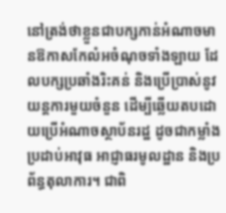នៅត្រង់ថាខ្លួនជាបក្សកាន់អំណាចមានឱកាសកែលំអចំណុចទាំងឡាយ ដែលបក្សប្រឆាំងរិះគន់ និងប្រើប្រាស់នូវយន្តការមួយចំនួន ដើម្បីឆ្លើយតបដោយប្រើអំណាចស្ថាប័នរដ្ឋ ដូចជាកម្លាំង ប្រដាប់អាវុធ អាជ្ញាធរមូលដ្ឋាន និងប្រព័ន្ធតុលាការ។ ជាពិ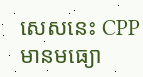សេសនេះ CPPមានមធ្យោ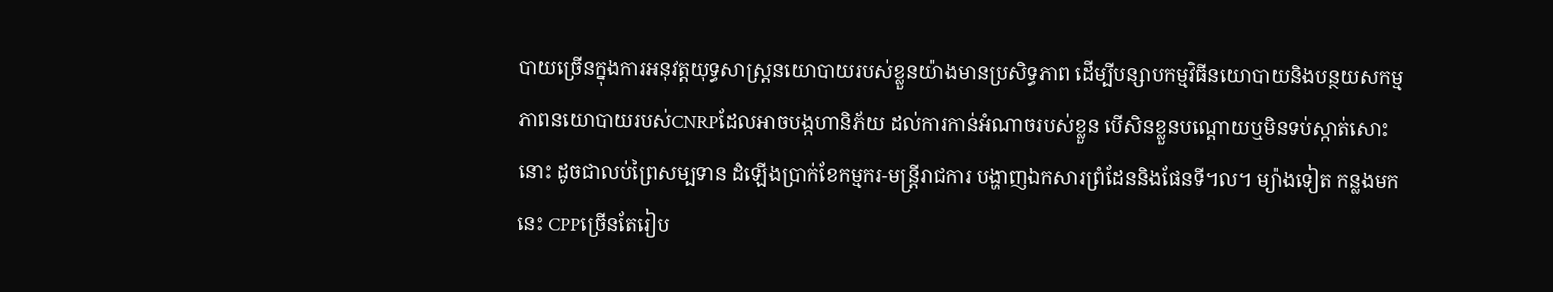បាយច្រើនក្នុងការអនុវត្តយុទ្ធសាស្ត្រនយោបាយរបស់ខ្លួនយ៉ាងមានប្រសិទ្ធភាព ដើម្បីបន្សាបកម្មវិធីនយោបាយនិងបន្ថយសកម្មភាពនយោបាយរបស់CNRPដែលអាចបង្កហានិភ័យ ដល់ការកាន់អំណាចរបស់ខ្លួន បើសិនខ្លួនបណ្តោយឬមិនទប់ស្កាត់សោះនោះ ដូចជាលប់ព្រៃសម្បទាន ដំឡើងប្រាក់ខែកម្មករ-មន្ត្រីរាជការ បង្ហាញឯកសារព្រំដែននិងផែនទី។ល។ ម្យ៉ាងទៀត កន្លងមកនេះ CPPច្រើនតែរៀប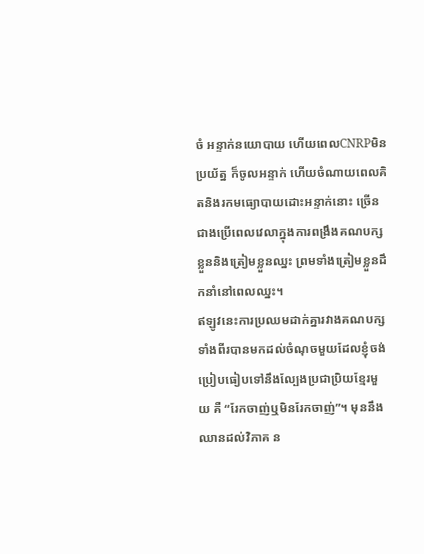ចំ អន្ទាក់នយោបាយ ហើយពេលCNRPមិនប្រយ័ត្ន ក៏ចូលអន្ទាក់ ហើយចំណាយពេលគិតនិងរកមធ្យោបាយដោះអន្ទាក់នោះ ច្រើនជាងប្រើពេលវេលាក្នុងការពង្រឹងគណបក្សខ្លួននិងត្រៀមខ្លួនឈ្នះ ព្រមទាំងត្រៀមខ្លួនដឹកនាំនៅពេលឈ្នះ។
ឥឡូវនេះការប្រឈមដាក់គ្នារវាងគណបក្សទាំងពីរបានមកដល់ចំណុចមួយដែលខ្ញុំចង់ប្រៀបធៀបទៅនឹងល្បែងប្រជាប្រិយខ្មែរមួយ គឺ “រែកចាញ់ឬមិនរែកចាញ់”។ មុននឹងឈានដល់វិភាគ ន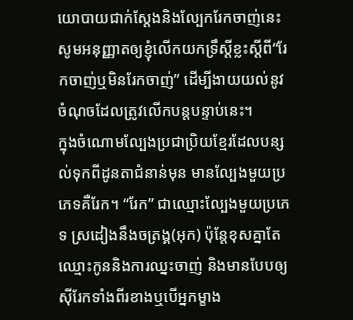យោបាយជាក់ស្តែងនិងល្បែករែកចាញ់នេះ សូមអនុញ្ញាតឲ្យខ្ញុំលើកយកទ្រឹស្តីខ្លះស្តីពី“រែកចាញ់ឬមិនរែកចាញ់” ដើម្បីងាយយល់នូវចំណុចដែលត្រូវលើកបន្តបន្ទាប់នេះ។
ក្នុងចំណោមល្បែងប្រជាប្រិយខ្មែរដែលបន្សល់ទុកពីដូនតាជំនាន់មុន មានល្បែងមួយប្រភេទគឺរែក។ “រែក” ជាឈ្មោះល្បែងមួយប្រភេទ ស្រដៀងនឹងចត្រង្គ(អុក) ប៉ុន្តែខុសគ្នាតែឈ្មោះកូននិងការឈ្នះចាញ់ និងមានបែបឲ្យស៊ីរែកទាំងពីរខាងឬបើអ្នកម្ខាង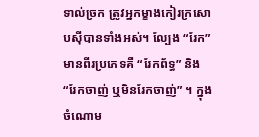ទាល់ច្រក ត្រូវអ្នកម្ខាងកៀរក្រសោបស៊ីបានទាំងអស់។ ល្បែង “រែក” មានពីរប្រភេទគឺ “រែកព័ទ្ធ” និង “រែកចាញ់ ឬមិនរែកចាញ់” ។ ក្នុងចំណោម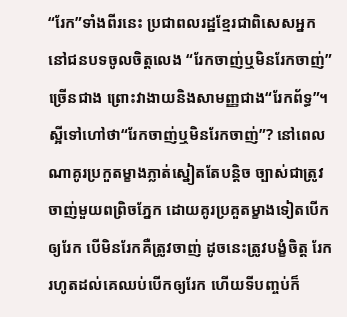“រែក”ទាំងពីរនេះ ប្រជាពលរដ្ឋខែ្មរជាពិសេសអ្នកនៅជនបទចូលចិត្តលេង “រែកចាញ់ឬមិនរែកចាញ់” ច្រើនជាង ព្រោះវាងាយនិងសាមញ្ញជាង“រែកព័ទ្ធ”។
ស្អីទៅហៅថា“រែកចាញ់ឬមិនរែកចាញ់”? នៅពេលណាគូរប្រកួតម្ខាងភ្លាត់ស្នៀតតែបន្តិច ច្បាស់ជាត្រូវចាញ់មួយពព្រិចភ្នែក ដោយគូរប្រគួតម្ខាងទៀតបើកឲ្យរែក បើមិនរែកគឺត្រូវចាញ់ ដូចនេះត្រូវបង្ខំចិត្ត រែករហូតដល់គេឈប់បើកឲ្យរែក ហើយទីបញ្ចប់ក៏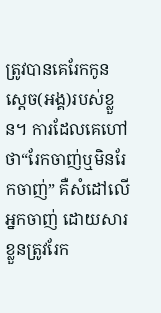ត្រូវបានគេរែកកូនសេ្តច(អង្គ)របស់ខ្លួន។ ការដែលគេហៅថា“រែកចាញ់ឬមិនរែកចាញ់” គឺសំដៅលើអ្នកចាញ់ ដោយសារខ្លួនត្រូវរែក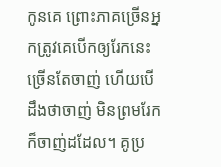កូនគេ ព្រោះភាគច្រើនអ្នកត្រូវគេបើកឲ្យរែកនេះ ច្រើនតែចាញ់ ហើយបើដឹងថាចាញ់ មិនព្រមរែក ក៏ចាញ់ដដែល។ គូប្រ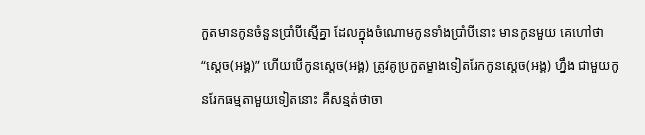កួតមានកូនចំនួនប្រាំបីស្មើគ្នា ដែលក្នុងចំណោមកូនទាំងប្រាំបីនោះ មានកូនមួយ គេហៅថា“ស្តេច(អង្គ)” ហើយបើកូនស្តេច(អង្គ) ត្រូវគូប្រកួតម្ខាងទៀតរែកកូនស្តេច(អង្គ) ហ្នឹង ជាមួយកូនរែកធម្មតាមួយទៀតនោះ គឺសន្មត់ថាចា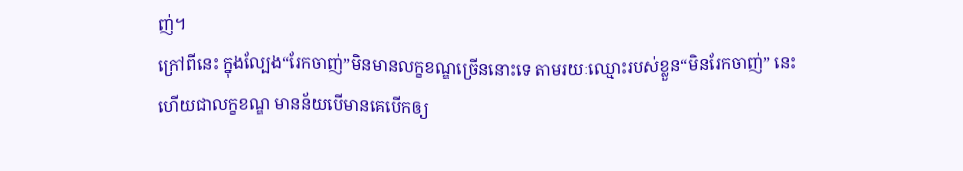ញ់។
ក្រៅពីនេះ ក្នុងល្បែង“រែកចាញ់”មិនមានលក្ខខណ្ឌច្រើននោះទេ តាមរយៈឈ្មោះរបស់ខ្លួន“មិនរែកចាញ់” នេះហើយជាលក្ខខណ្ឌ មានន័យបើមានគេបើកឲ្យ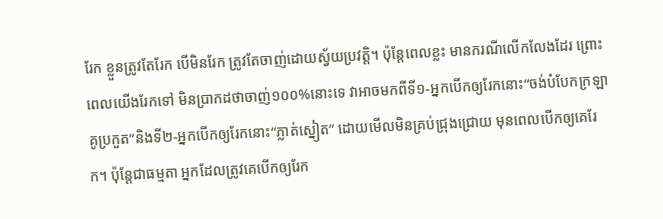រែក ខ្លួនត្រូវតែរែក បើមិនរែក ត្រូវតែចាញ់ដោយស្វ័យប្រវត្តិ។ ប៉ុន្តែពេលខ្លះ មានករណីលើកលែងដែរ ព្រោះពេលយើងរែកទៅ មិនប្រាកដថាចាញ់១០០%នោះទេ វាអាចមកពីទី១-អ្នកបើកឲ្យរែកនោះ“ចង់បំបែកក្រឡាគូប្រកួត”និងទី២-អ្នកបើកឲ្យរែកនោះ“ភ្លាត់ស្នៀត” ដោយមើលមិនគ្រប់ជ្រុងជ្រោយ មុនពេលបើកឲ្យគេរែក។ ប៉ុន្តែជាធម្មតា អ្នកដែលត្រូវគេបើកឲ្យរែក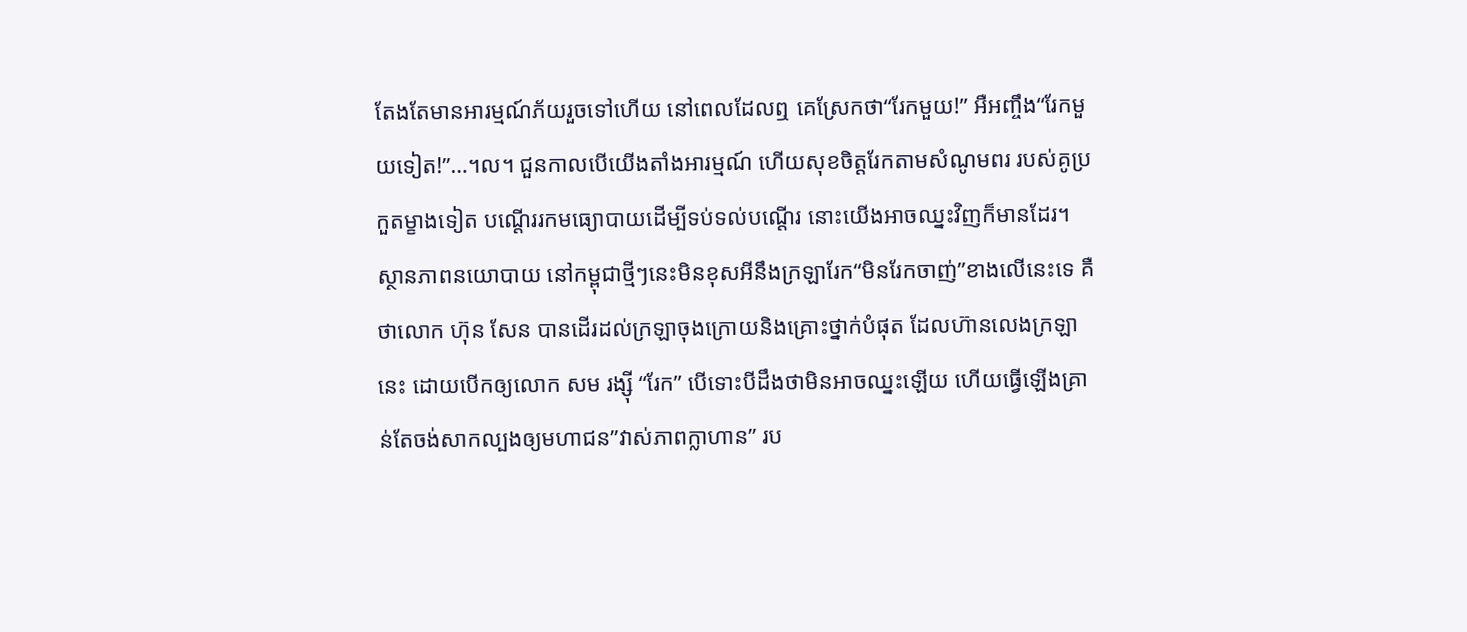តែងតែមានអារម្មណ៍ភ័យរួចទៅហើយ នៅពេលដែលឮ គេស្រែកថា“រែកមួយ!” អឺអញ្ចឹង“រែកមួយទៀត!”…។ល។ ជួនកាលបើយើងតាំងអារម្មណ៍ ហើយសុខចិត្តរែកតាមសំណូមពរ របស់គូប្រកួតម្ខាងទៀត បណ្តើររកមធ្យោបាយដើម្បីទប់ទល់បណ្តើរ នោះយើងអាចឈ្នះវិញក៏មានដែរ។
ស្ថានភាពនយោបាយ នៅកម្ពុជាថ្មីៗនេះមិនខុសអីនឹងក្រឡារែក“មិនរែកចាញ់”ខាងលើនេះទេ គឺថាលោក ហ៊ុន សែន បានដើរដល់ក្រឡាចុងក្រោយនិងគ្រោះថ្នាក់បំផុត ដែលហ៊ានលេងក្រឡានេះ ដោយបើកឲ្យលោក សម រង្ស៊ី “រែក” បើទោះបីដឹងថាមិនអាចឈ្នះឡើយ ហើយធ្វើឡើងគ្រាន់តែចង់សាកល្បងឲ្យមហាជន”វាស់ភាពក្លាហាន” រប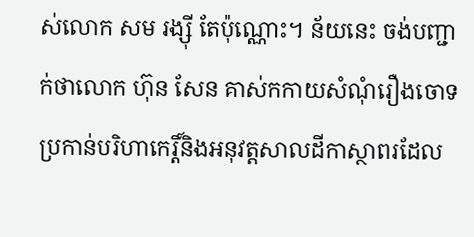ស់លោក សម រង្ស៊ី តែប៉ុណ្ណោះ។ ន័យនេះ ចង់បញ្ជាក់ថាលោក ហ៊ុន សែន គាស់កកាយសំណុំរឿងចោទប្រកាន់បរិហាកេរ្តិ៍និងអនុវត្តសាលដីកាស្ថាពរដែល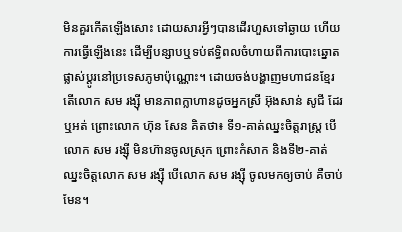មិនគួរកើតឡើងសោះ ដោយសារអ្វីៗបានដើរហួសទៅឆ្ងាយ ហើយការធ្វើឡើងនេះ ដើម្បីបន្សាបឬទប់ឥទ្ធិពលចំហាយពីការបោះឆ្នោតផ្លាស់ប្តូរនៅប្រទេសភូមាប៉ុណ្ណោះ។ ដោយចង់បង្ហាញមហាជនខ្មែរ តើលោក សម រង្ស៊ី មានភាពក្លាហានដូចអ្នកស្រី អ៊ុងសាន់ សូជី ដែរឬអត់ ព្រោះលោក ហ៊ុន សែន គិតថា៖ ទី១-គាត់ឈ្នះចិត្តរាស្ត្រ បើលោក សម រង្ស៊ី មិនហ៊ានចូលស្រុក ព្រោះកំសាក និងទី២-គាត់ឈ្នះចិត្តលោក សម រង្ស៊ី បើលោក សម រង្ស៊ី ចូលមកឲ្យចាប់ គឺចាប់មែន។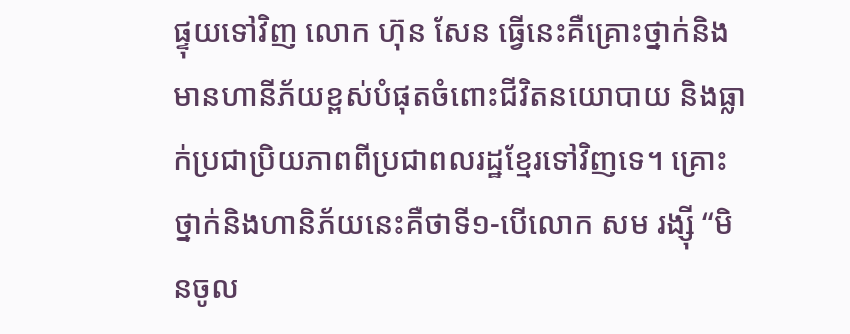ផ្ទុយទៅវិញ លោក ហ៊ុន សែន ធ្វើនេះគឺគ្រោះថ្នាក់និងមានហានីភ័យខ្ពស់បំផុតចំពោះជីវិតនយោបាយ និងធ្លាក់ប្រជាប្រិយភាពពីប្រជាពលរដ្ឋខ្មែរទៅវិញទេ។ គ្រោះថ្នាក់និងហានិភ័យនេះគឺថាទី១-បើលោក សម រង្ស៊ី “មិនចូល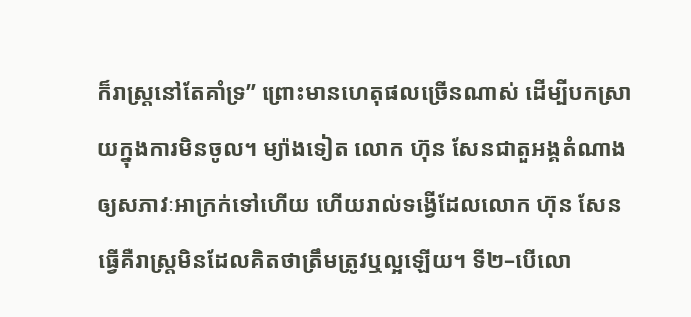ក៏រាស្ត្រនៅតែគាំទ្រ” ព្រោះមានហេតុផលច្រើនណាស់ ដើម្បីបកស្រាយក្នុងការមិនចូល។ ម្យ៉ាងទៀត លោក ហ៊ុន សែនជាតួអង្គតំណាងឲ្យសភាវៈអាក្រក់ទៅហើយ ហើយរាល់ទង្វើដែលលោក ហ៊ុន សែន ធ្វើគឺរាស្ត្រមិនដែលគិតថាត្រឹមត្រូវឬល្អឡើយ។ ទី២–បើលោ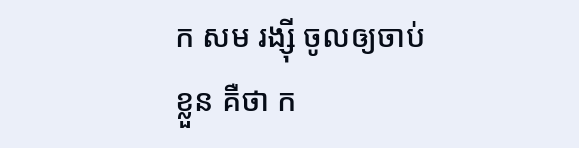ក សម រង្ស៊ី ចូលឲ្យចាប់ខ្លួន គឺថា ក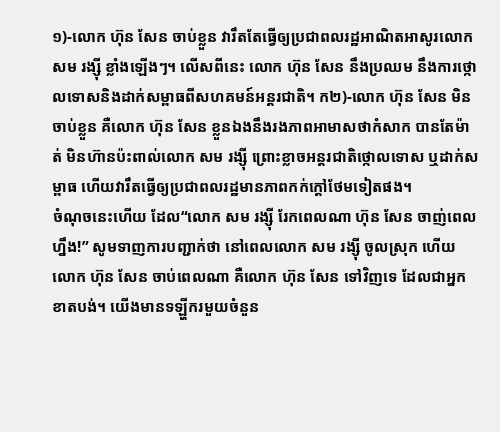១)-លោក ហ៊ុន សែន ចាប់ខ្លួន វារឹតតែធ្វើឲ្យប្រជាពលរដ្ឋអាណិតអាសូរលោក សម រង្ស៊ី ខ្លាំងឡើងៗ។ លើសពីនេះ លោក ហ៊ុន សែន នឹងប្រឈម នឹងការថ្កោលទោសនិងដាក់សម្ពាធពីសហគមន៍អន្តរជាតិ។ ក២)-លោក ហ៊ុន សែន មិនចាប់ខ្លួន គឺលោក ហ៊ុន សែន ខ្លួនឯងនឹងរងភាពអាមាសថាកំសាក បានតែម៉ាត់ មិនហ៊ានប៉ះពាល់លោក សម រង្ស៊ី ព្រោះខ្លាចអន្តរជាតិថ្កោលទោស ឬដាក់សម្ពាធ ហើយវារឹតធ្វើឲ្យប្រជាពលរដ្ឋមានភាពកក់ក្តៅថែមទៀតផង។
ចំណុចនេះហើយ ដែល“លោក សម រង្ស៊ី រែកពេលណា ហ៊ុន សែន ចាញ់ពេលហ្នឹង!” សូមទាញការបញ្ជាក់ថា នៅពេលលោក សម រង្ស៊ី ចូលស្រុក ហើយលោក ហ៊ុន សែន ចាប់ពេលណា គឺលោក ហ៊ុន សែន ទៅវិញទេ ដែលជាអ្នកខាតបង់។ យើងមានទឡ្ហីករមួយចំនួន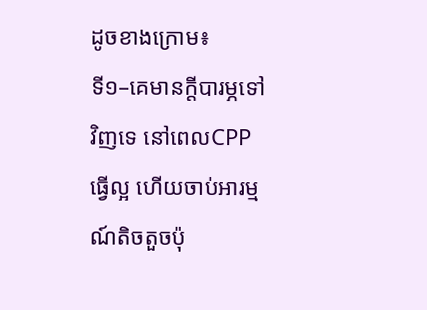ដូចខាងក្រោម៖
ទី១–គេមានក្តីបារម្ភទៅវិញទេ នៅពេលCPPធ្វើល្អ ហើយចាប់អារម្មណ៍តិចតួចប៉ុ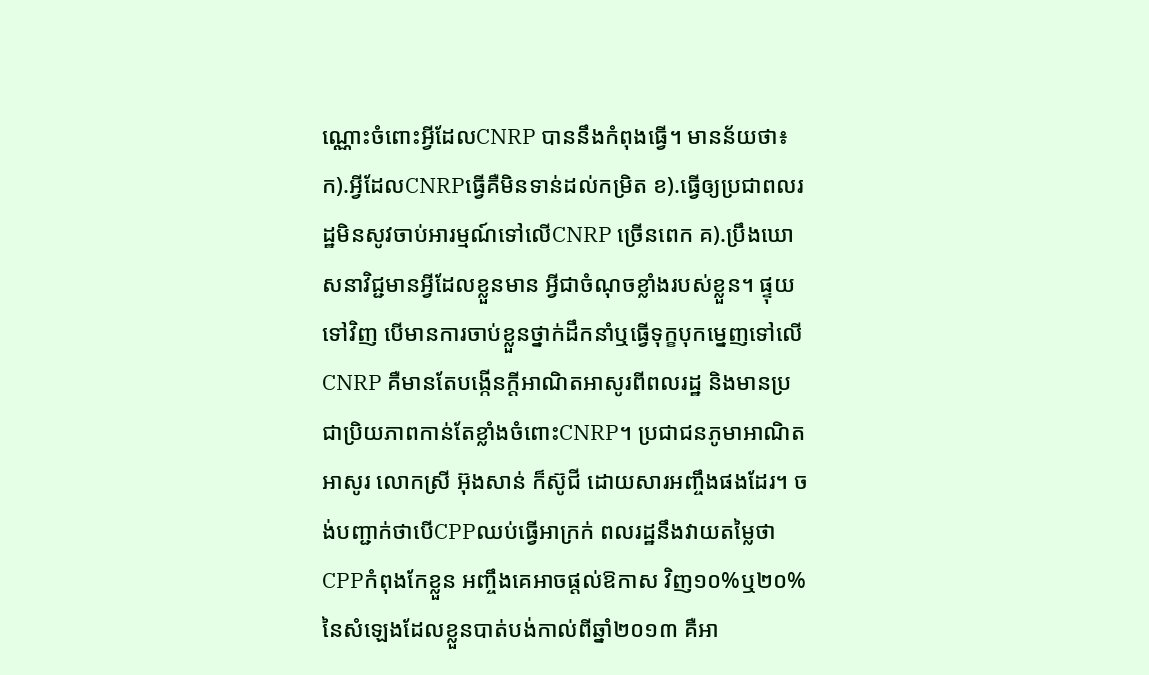ណ្ណោះចំពោះអ្វីដែលCNRP បាននឹងកំពុងធ្វើ។ មានន័យថា៖ក).អ្វីដែលCNRPធ្វើគឺមិនទាន់ដល់កម្រិត ខ).ធ្វើឲ្យប្រជាពលរដ្ឋមិនសូវចាប់អារម្មណ៍ទៅលើCNRP ច្រើនពេក គ).ប្រឹងឃោសនាវិជ្ជមានអ្វីដែលខ្លួនមាន អ្វីជាចំណុចខ្លាំងរបស់ខ្លួន។ ផ្ទុយទៅវិញ បើមានការចាប់ខ្លួនថ្នាក់ដឹកនាំឬធ្វើទុក្ខបុកម្នេញទៅលើCNRP គឺមានតែបង្កើនក្តីអាណិតអាសូរពីពលរដ្ឋ និងមានប្រជាប្រិយភាពកាន់តែខ្លាំងចំពោះCNRP។ ប្រជាជនភូមាអាណិតអាសូរ លោកស្រី អ៊ុងសាន់ ក៏ស៊ូជី ដោយសារអញ្ចឹងផងដែរ។ ចង់បញ្ជាក់ថាបើCPPឈប់ធ្វើអាក្រក់ ពលរដ្ឋនឹងវាយតម្លៃថាCPPកំពុងកែខ្លួន អញ្ចឹងគេអាចផ្តល់ឱកាស វិញ១០%ឬ២០% នៃសំឡេងដែលខ្លួនបាត់បង់កាល់ពីឆ្នាំ២០១៣ គឺអា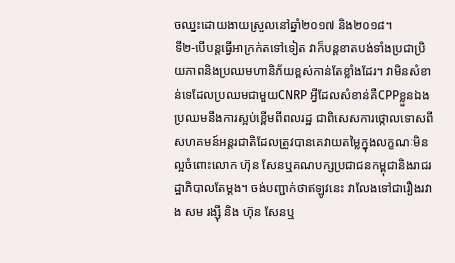ចឈ្នះដោយងាយស្រួលនៅឆ្នាំ២០១៧ និង២០១៨។
ទី២-បើបន្តធ្វើអាក្រក់តទៅទៀត វាក៏បន្តខាតបង់ទាំងប្រជាប្រិយភាពនិងប្រឈមហានិភ័យខ្ពស់កាន់តែខ្លាំងដែរ។ វាមិនសំខាន់ទេដែលប្រឈមជាមួយCNRP អ្វីដែលសំខាន់គឺCPPខ្លួនឯងប្រឈមនឹងការស្អប់ខ្ពើមពីពលរដ្ឋ ជាពិសេសការថ្កោលទោសពីសហគមន៍អន្តរជាតិដែលត្រូវបានគេវាយតម្លៃក្នុងលក្ខណៈមិនល្អចំពោះលោក ហ៊ុន សែនឬគណបក្សប្រជាជនកម្ពុជានិងរាជរដ្ឋាភិបាលតែម្តង។ ចង់បញ្ជាក់ថាឥឡូវនេះ វាលែងទៅជារឿងរវាង សម រង្ស៊ី និង ហ៊ុន សែនឬ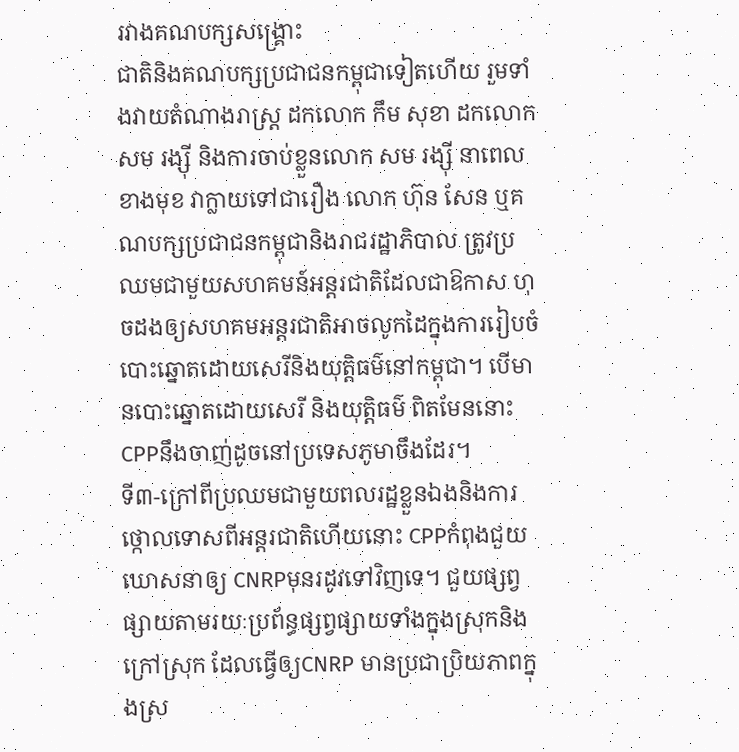រវាងគណបក្សសង្គ្រោះ
ជាតិនិងគណបក្សប្រជាជនកម្ពុជាទៀតហើយ រួមទាំងវាយតំណាងរាស្ត្រ ដកលោក កឹម សុខា ដកលោក សម រង្ស៊ី និងការចាប់ខ្លួនលោក សម រង្ស៊ី នាពេលខាងមុខ វាក្លាយទៅជារឿង លោក ហ៊ុន សែន ឬគណបក្សប្រជាជនកម្ពុជានិងរាជរដ្ឋាភិបាល ត្រូវប្រឈមជាមួយសហគមន៍អន្តរជាតិដែលជាឱកាស ហុចដងឲ្យសហគមអន្តរជាតិអាចលូកដៃក្នុងការរៀបចំបោះឆ្នោតដោយសេរីនិងយុត្តិធម៌នៅកម្ពុជា។ បើមានបោះឆ្នោតដោយសេរី និងយុត្តិធម៌ ពិតមែននោះCPPនឹងចាញ់ដូចនៅប្រទេសភូមាចឹងដែរ។
ទី៣-ក្រៅពីប្រឈមជាមួយពលរដ្ឋខ្លួនឯងនិងការថ្កោលទោសពីអន្តរជាតិហើយនោះ CPPកំពុងជួយឃោសនាឲ្យ CNRPមុនរដូវទៅវិញទេ។ ជួយផ្សព្វផ្សាយតាមរយៈប្រព័ន្ធផ្សព្វផ្សាយទាំងក្នុងស្រុកនិងក្រៅស្រុក ដែលធ្វើឲ្យCNRP មានប្រជាប្រិយភាពក្នុងស្រ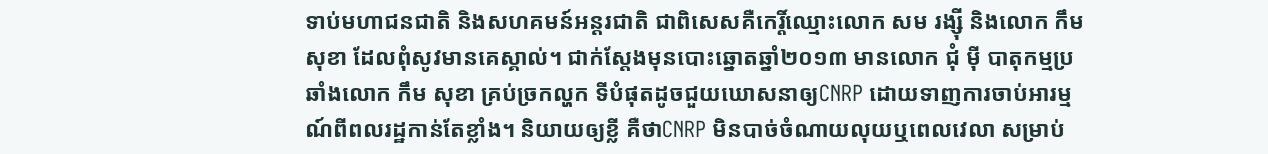ទាប់មហាជនជាតិ និងសហគមន៍អន្តរជាតិ ជាពិសេសគឺកេរ្តិ៍ឈ្មោះលោក សម រង្ស៊ី និងលោក កឹម សុខា ដែលពុំសូវមានគេស្គាល់។ ជាក់ស្តែងមុនបោះឆ្នោតឆ្នាំ២០១៣ មានលោក ជុំ ម៉ី បាតុកម្មប្រឆាំងលោក កឹម សុខា គ្រប់ច្រកល្ហក ទីបំផុតដូចជួយឃោសនាឲ្យCNRP ដោយទាញការចាប់អារម្មណ៍ពីពលរដ្ឋកាន់តែខ្លាំង។ និយាយឲ្យខ្លី គឺថាCNRP មិនបាច់ចំណាយលុយឬពេលវេលា សម្រាប់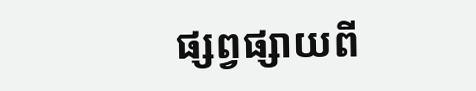ផ្សព្វផ្សាយពី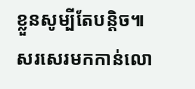ខ្លួនសូម្បីតែបន្តិច៕
សរសេរមកកាន់លោ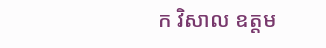ក វិសាល ឧត្តម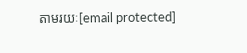តាមរយៈ[email protected]